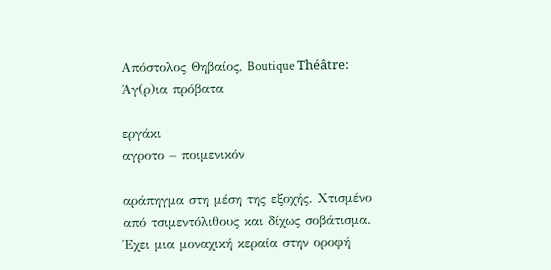Απόστολος Θηβαίος, Boutique Théâtre: Άγ(ρ)ια πρόβατα

εργάκι
αγροτο – ποιμενικόν

αράπηγμα στη μέση της εξοχής. Χτισμένο από τσιμεντόλιθους και δίχως σοβάτισμα. Έχει μια μοναχική κεραία στην οροφή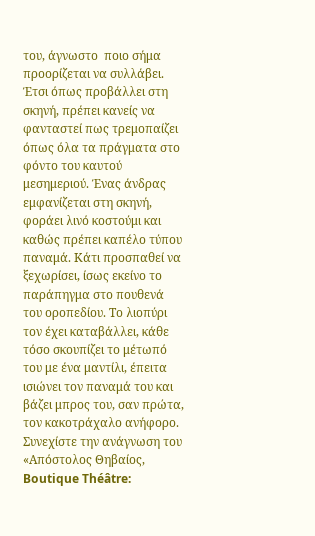του, άγνωστο  ποιο σήμα προορίζεται να συλλάβει. Έτσι όπως προβάλλει στη σκηνή, πρέπει κανείς να φανταστεί πως τρεμοπαίζει όπως όλα τα πράγματα στο φόντο του καυτού μεσημεριού. Ένας άνδρας εμφανίζεται στη σκηνή, φοράει λινό κοστούμι και καθώς πρέπει καπέλο τύπου παναμά. Κάτι προσπαθεί να ξεχωρίσει, ίσως εκείνο το παράπηγμα στο πουθενά του οροπεδίου. Το λιοπύρι τον έχει καταβάλλει, κάθε τόσο σκουπίζει το μέτωπό του με ένα μαντίλι, έπειτα ισιώνει τον παναμά του και βάζει μπρος του, σαν πρώτα, τον κακοτράχαλο ανήφορο. Συνεχίστε την ανάγνωση του «Απόστολος Θηβαίος, Boutique Théâtre: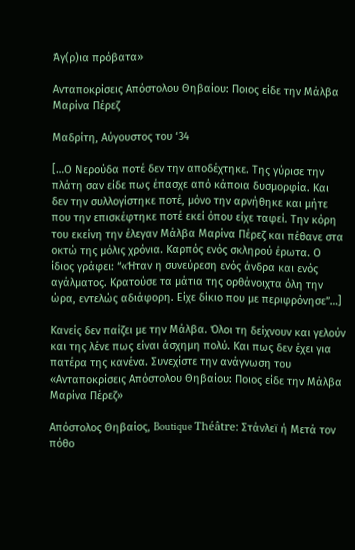Άγ(ρ)ια πρόβατα»

Ανταποκρίσεις Απόστολου Θηβαίου: Ποιος είδε την Μάλβα Μαρίνα Πέρεζ

Μαδρίτη, Αύγουστος του ‘34

[…Ο Νερούδα ποτέ δεν την αποδέχτηκε. Της γύρισε την πλάτη σαν είδε πως έπασχε από κάποια δυσμορφία. Και δεν την συλλογίστηκε ποτέ, μόνο την αρνήθηκε και μήτε που την επισκέφτηκε ποτέ εκεί όπου είχε ταφεί. Την κόρη του εκείνη την έλεγαν Μάλβα Μαρίνα Πέρεζ και πέθανε στα οκτώ της μόλις χρόνια. Καρπός ενός σκληρού έρωτα. Ο ίδιος γράφει: “«Ήταν η συνεύρεση ενός άνδρα και ενός αγάλματος. Κρατούσε τα μάτια της ορθάνοιχτα όλη την ώρα, εντελώς αδιάφορη. Είχε δίκιο που με περιφρόνησε”…]

Κανείς δεν παίζει με την Μάλβα. Όλοι τη δείχνουν και γελούν και της λένε πως είναι άσχημη πολύ. Και πως δεν έχει για πατέρα της κανένα. Συνεχίστε την ανάγνωση του «Ανταποκρίσεις Απόστολου Θηβαίου: Ποιος είδε την Μάλβα Μαρίνα Πέρεζ»

Απόστολος Θηβαίος, Boutique Théâtre: Στάνλεϊ ή Μετά τον πόθο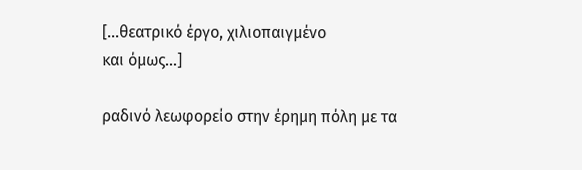[…θεατρικό έργο, χιλιοπαιγμένο
και όμως…]

ραδινό λεωφορείο στην έρημη πόλη με τα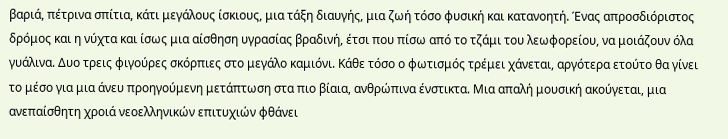βαριά, πέτρινα σπίτια, κάτι μεγάλους ίσκιους, μια τάξη διαυγής, μια ζωή τόσο φυσική και κατανοητή. Ένας απροσδιόριστος δρόμος και η νύχτα και ίσως μια αίσθηση υγρασίας βραδινή, έτσι που πίσω από το τζάμι του λεωφορείου, να μοιάζουν όλα γυάλινα. Δυο τρεις φιγούρες σκόρπιες στο μεγάλο καμιόνι. Κάθε τόσο ο φωτισμός τρέμει χάνεται, αργότερα ετούτο θα γίνει το μέσο για μια άνευ προηγούμενη μετάπτωση στα πιο βίαια, ανθρώπινα ένστικτα. Μια απαλή μουσική ακούγεται, μια ανεπαίσθητη χροιά νεοελληνικών επιτυχιών φθάνει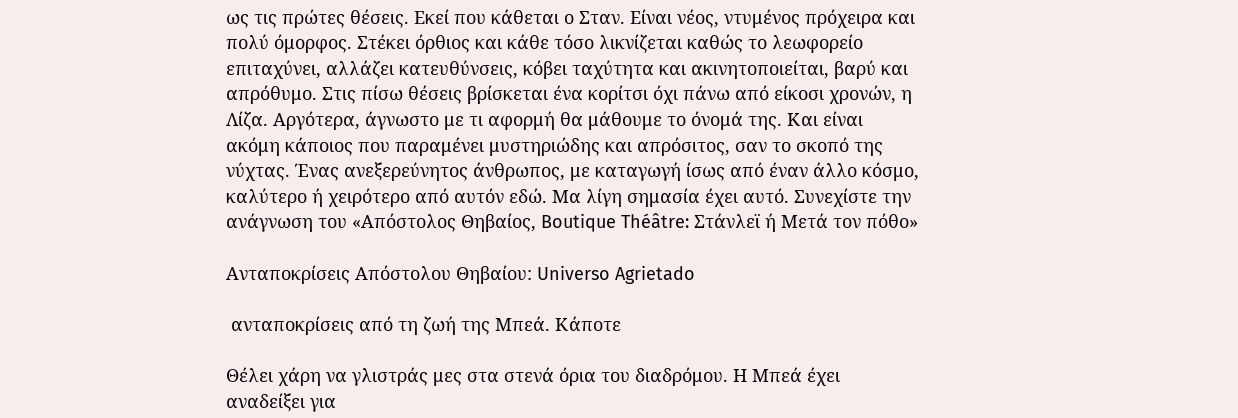ως τις πρώτες θέσεις. Εκεί που κάθεται ο Σταν. Είναι νέος, ντυμένος πρόχειρα και πολύ όμορφος. Στέκει όρθιος και κάθε τόσο λικνίζεται καθώς το λεωφορείο επιταχύνει, αλλάζει κατευθύνσεις, κόβει ταχύτητα και ακινητοποιείται, βαρύ και απρόθυμο. Στις πίσω θέσεις βρίσκεται ένα κορίτσι όχι πάνω από είκοσι χρονών, η Λίζα. Αργότερα, άγνωστο με τι αφορμή θα μάθουμε το όνομά της. Και είναι ακόμη κάποιος που παραμένει μυστηριώδης και απρόσιτος, σαν το σκοπό της νύχτας. Ένας ανεξερεύνητος άνθρωπος, με καταγωγή ίσως από έναν άλλο κόσμο, καλύτερο ή χειρότερο από αυτόν εδώ. Μα λίγη σημασία έχει αυτό. Συνεχίστε την ανάγνωση του «Απόστολος Θηβαίος, Boutique Théâtre: Στάνλεϊ ή Μετά τον πόθο»

Ανταποκρίσεις Απόστολου Θηβαίου: Universo Agrietado

 ανταποκρίσεις από τη ζωή της Μπεά. Κάποτε

Θέλει χάρη να γλιστράς μες στα στενά όρια του διαδρόμου. Η Μπεά έχει αναδείξει για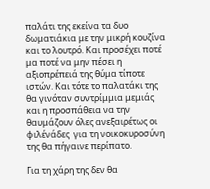παλάτι της εκείνα τα δυο δωματιάκια με την μικρή κουζίνα και το λουτρό. Και προσέχει ποτέ μα ποτέ να μην πέσει η αξιοπρέπειά της θύμα τίποτε ιστών. Και τότε το παλατάκι της θα γινόταν συντρίμμια μεμιάς και η προσπάθεια να την θαυμάζουν όλες ανεξαιρέτως οι φιλένάδες  για τη νοικοκυροσύνη της θα πήγαινε περίπατο.

Για τη χάρη της δεν θα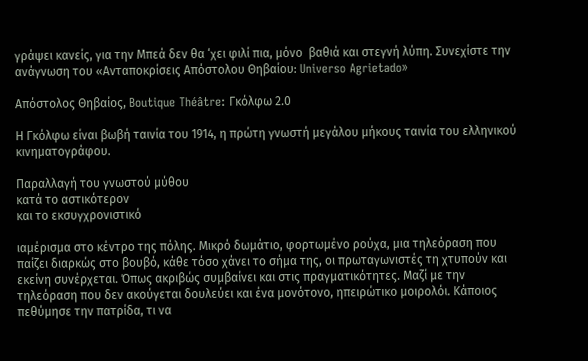γράψει κανείς, για την Μπεά δεν θα ‘χει φιλί πια, μόνο  βαθιά και στεγνή λύπη. Συνεχίστε την ανάγνωση του «Ανταποκρίσεις Απόστολου Θηβαίου: Universo Agrietado»

Απόστολος Θηβαίος, Boutique Théâtre: Γκόλφω 2.0

Η Γκόλφω είναι βωβή ταινία του 1914, η πρώτη γνωστή μεγάλου μήκους ταινία του ελληνικού κινηματογράφου.

Παραλλαγή του γνωστού μύθου
κατά το αστικότερον
και το εκσυγχρονιστικό

ιαμέρισμα στο κέντρο της πόλης. Μικρό δωμάτιο, φορτωμένο ρούχα, μια τηλεόραση που παίζει διαρκώς στο βουβό, κάθε τόσο χάνει το σήμα της, οι πρωταγωνιστές τη χτυπούν και εκείνη συνέρχεται. Όπως ακριβώς συμβαίνει και στις πραγματικότητες. Μαζί με την τηλεόραση που δεν ακούγεται δουλεύει και ένα μονότονο, ηπειρώτικο μοιρολόι. Κάποιος πεθύμησε την πατρίδα, τι να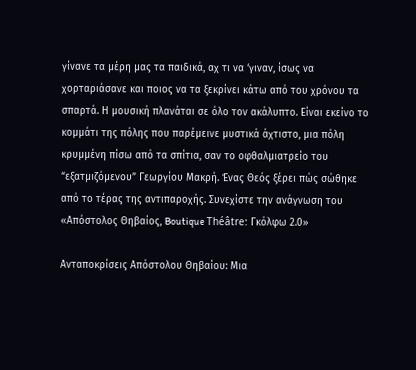γίνανε τα μέρη μας τα παιδικά, αχ τι να ‘γιναν, ίσως να χορταριάσανε και ποιος να τα ξεκρίνει κάτω από του χρόνου τα σπαρτά. Η μουσική πλανάται σε όλο τον ακάλυπτο. Είναι εκείνο το κομμάτι της πόλης που παρέμεινε μυστικά άχτιστο, μια πόλη κρυμμένη πίσω από τα σπίτια, σαν το οφθαλμιατρείο του “εξατμιζόμενου” Γεωργίου Μακρή. Ένας Θεός ξέρει πώς σώθηκε από το τέρας της αντιπαροχής. Συνεχίστε την ανάγνωση του «Απόστολος Θηβαίος, Boutique Théâtre: Γκόλφω 2.0»

Ανταποκρίσεις Απόστολου Θηβαίου: Μια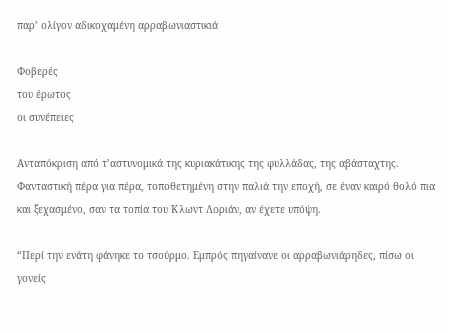παρ’ ολίγον αδικοχαμένη αρραβωνιαστικιά

Φοβερές
του έρωτος
οι συνέπειες

Ανταπόκριση από τ’αστυνομικά της κυριακάτικης της φυλλάδας, της αβάσταχτης. Φανταστική πέρα για πέρα, τοποθετημένη στην παλιά την εποχή, σε έναν καιρό θολό πια και ξεχασμένο, σαν τα τοπία του Κλωντ Λοριάν, αν έχετε υπόψη.

“Περί την ενάτη φάνηκε το τσούρμο. Εμπρός πηγαίνανε οι αρραβωνιάρηδες, πίσω οι γονείς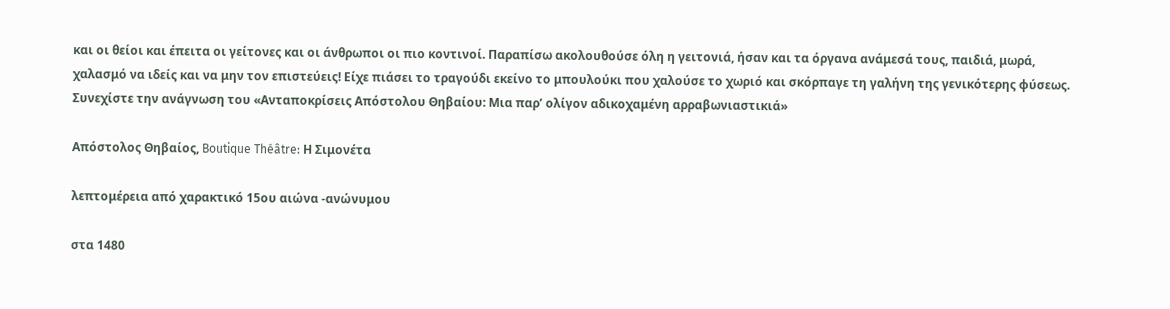και οι θείοι και έπειτα οι γείτονες και οι άνθρωποι οι πιο κοντινοί. Παραπίσω ακολουθούσε όλη η γειτονιά, ήσαν και τα όργανα ανάμεσά τους, παιδιά, μωρά, χαλασμό να ιδείς και να μην τον επιστεύεις! Είχε πιάσει το τραγούδι εκείνο το μπουλούκι που χαλούσε το χωριό και σκόρπαγε τη γαλήνη της γενικότερης φύσεως. Συνεχίστε την ανάγνωση του «Ανταποκρίσεις Απόστολου Θηβαίου: Μια παρ’ ολίγον αδικοχαμένη αρραβωνιαστικιά»

Απόστολος Θηβαίος, Boutique Théâtre: Η Σιμονέτα

λεπτομέρεια από χαρακτικό 15ου αιώνα -ανώνυμου

στα 1480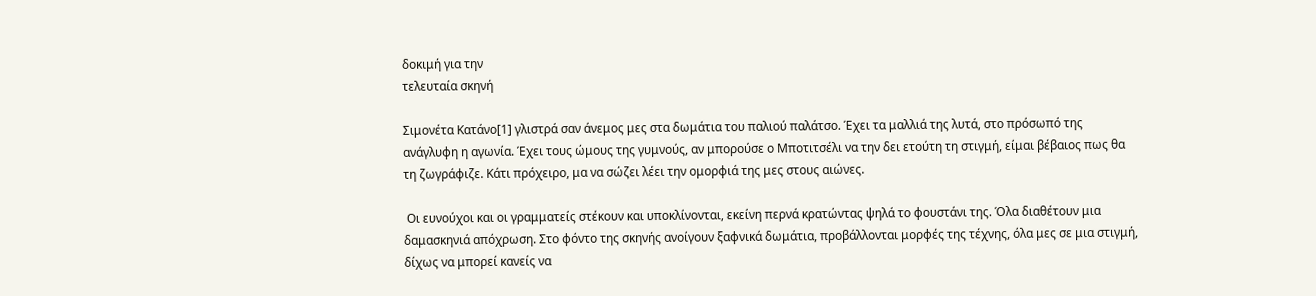δοκιμή για την
τελευταία σκηνή

Σιμονέτα Κατάνο[1] γλιστρά σαν άνεμος μες στα δωμάτια του παλιού παλάτσο. Έχει τα μαλλιά της λυτά, στο πρόσωπό της ανάγλυφη η αγωνία. Έχει τους ώμους της γυμνούς, αν μπορούσε ο Μποτιτσέλι να την δει ετούτη τη στιγμή, είμαι βέβαιος πως θα τη ζωγράφιζε. Κάτι πρόχειρο, μα να σώζει λέει την ομορφιά της μες στους αιώνες.

 Οι ευνούχοι και οι γραμματείς στέκουν και υποκλίνονται, εκείνη περνά κρατώντας ψηλά το φουστάνι της. Όλα διαθέτουν μια δαμασκηνιά απόχρωση. Στο φόντο της σκηνής ανοίγουν ξαφνικά δωμάτια, προβάλλονται μορφές της τέχνης, όλα μες σε μια στιγμή, δίχως να μπορεί κανείς να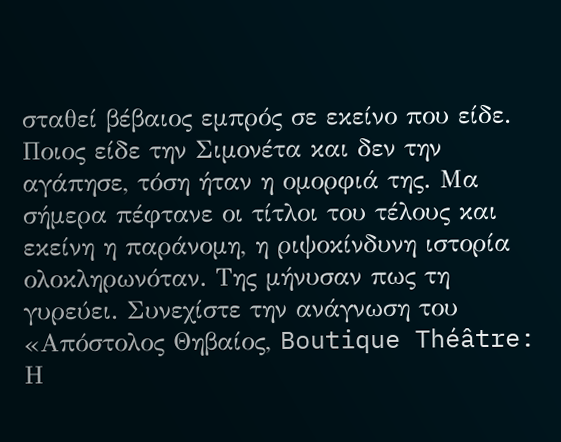σταθεί βέβαιος εμπρός σε εκείνο που είδε. Ποιος είδε την Σιμονέτα και δεν την αγάπησε, τόση ήταν η ομορφιά της. Μα σήμερα πέφτανε οι τίτλοι του τέλους και εκείνη η παράνομη, η ριψοκίνδυνη ιστορία ολοκληρωνόταν. Της μήνυσαν πως τη γυρεύει. Συνεχίστε την ανάγνωση του «Απόστολος Θηβαίος, Boutique Théâtre: Η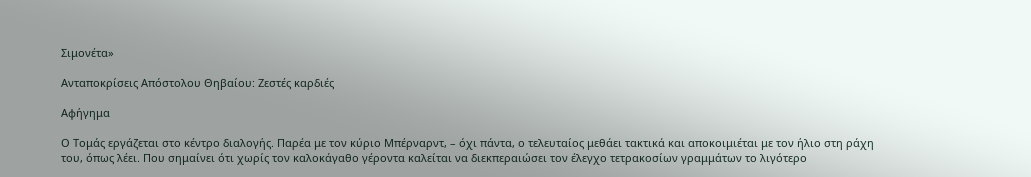Σιμονέτα»

Ανταποκρίσεις Απόστολου Θηβαίου: Ζεστές καρδιές

Αφήγημα

Ο Τομάς εργάζεται στο κέντρο διαλογής. Παρέα με τον κύριο Μπέρναρντ, – όχι πάντα, ο τελευταίος μεθάει τακτικά και αποκοιμιέται με τον ήλιο στη ράχη του, όπως λέει. Που σημαίνει ότι χωρίς τον καλοκάγαθο γέροντα καλείται να διεκπεραιώσει τον έλεγχο τετρακοσίων γραμμάτων το λιγότερο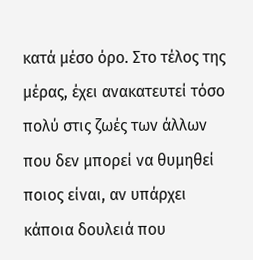κατά μέσο όρο. Στο τέλος της μέρας, έχει ανακατευτεί τόσο πολύ στις ζωές των άλλων που δεν μπορεί να θυμηθεί ποιος είναι, αν υπάρχει κάποια δουλειά που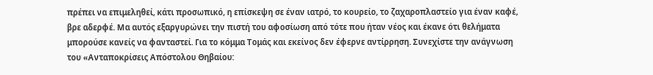πρέπει να επιμεληθεί, κάτι προσωπικό, η επίσκεψη σε έναν ιατρό, το κουρείο, το ζαχαροπλαστείο για έναν καφέ, βρε αδερφέ. Μα αυτός εξαργυρώνει την πιστή του αφοσίωση από τότε που ήταν νέος και έκανε ότι θελήματα μπορούσε κανείς να φανταστεί. Για το κόμμα Τομάς και εκείνος δεν έφερνε αντίρρηση. Συνεχίστε την ανάγνωση του «Ανταποκρίσεις Απόστολου Θηβαίου: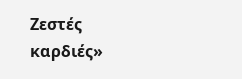Ζεστές καρδιές»